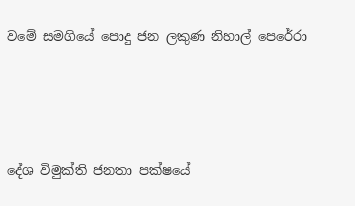වමේ සමගියේ පොදු ජන ලකුණ නිහාල් පෙරේරා




දේශ විමුක්ති ජනතා පක්ෂයේ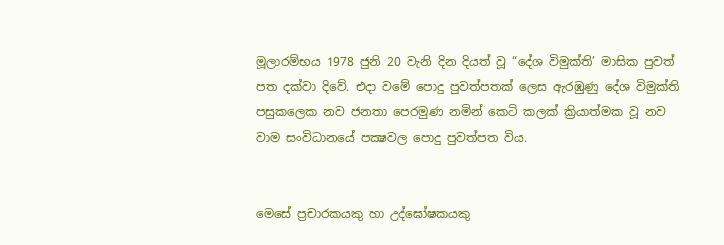මූලාරම්භය 1978 ජුනි 20 වැනි දින දියත් වූ “දේශ විමුක්ති’ මාසික පුවත් පත දක්වා දිවේ. එදා වමේ පොදු පුවත්පතක් ලෙස ඇරඹුණු දේශ විමුක්ති පසුකලෙක නව ජනතා පෙරමුණ නමින් කෙටි කලක් ක්‍රියාත්මක වූ නව වාම සංවිධානයේ පක්‍ෂවල පොදු පුවත්පත විය.


මෙසේ ප්‍රචාරකයකු හා උද්ඝෝෂකයකු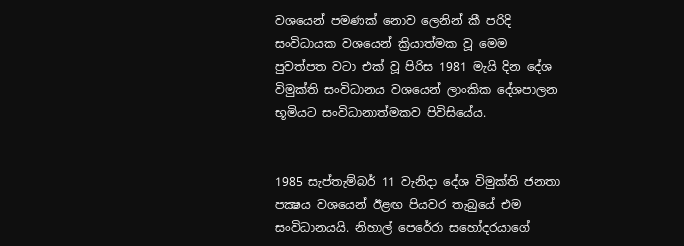වශයෙන් පමණක් නොව ලෙනින් කී පරිදි සංවිධායක වශයෙන් ක්‍රියාත්මක වූ මෙම පුවත්පත වටා එක් වූ පිරිස 1981 මැයි දින දේශ විමුක්ති සංවිධානය වශයෙන් ලාංකික දේශපාලන භූමියට සංවිධානාත්මකව පිවිසියේය.


1985 සැප්තැම්බර් 11 වැනිදා දේශ විමුක්ති ජනතා පක්‍ෂය වශයෙන් ඊළඟ පියවර තැබුයේ එම සංවිධානයයි. නිහාල් පෙරේරා සහෝදරයාගේ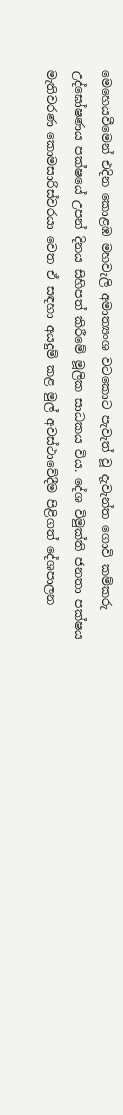මෙහෙයවීමෙන් එදින කොළඹ මහවැලි අමාත්‍යංශ වටකොට පැවැත් වූ දැවැන්ත ගොවි කම්කරු උද්ඝෝෂණය පක්ෂයේ උපන් දිනය සිහිපත් කිරීමේ මූලික සාධකය විය. දේශ විමුක්ති ජනතා පක්ෂය මැතිවරණ කොමසාරිස්වරයා වෙත ඒ සඳහා අයදුම් කළ මුල් අවස්ථාවේදීම පිළිගත් දේශපාලන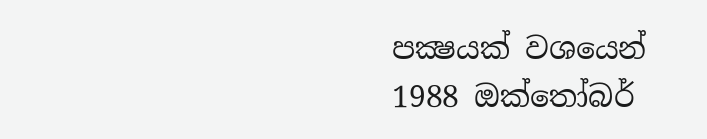පක්‍ෂයක් වශයෙන් 1988 ඔක්තෝබර්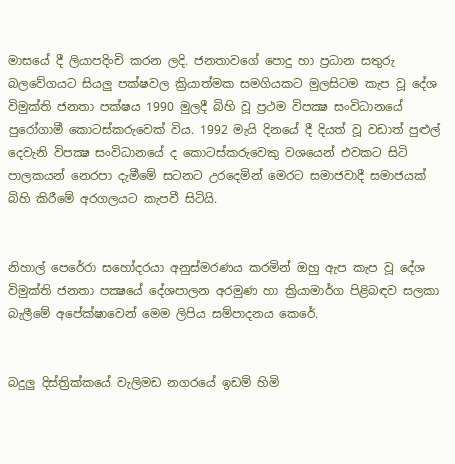මාසයේ දී ලියාපදිංචි කරන ලදි. ජනතාවගේ පොදු හා ප්‍රධාන සතුරු බලවේගයට සියලු පක්ෂවල ක්‍රියාත්මක සමගියකට මුලසිටම කැප වූ දේශ විමුක්ති ජනතා පක්ෂය 1990 මුලදී බිහි වූ ප්‍රථම විපක්‍ෂ සංවිධානයේ පුරෝගාමී කොටස්කරුවෙක් විය. 1992 මැයි දිනයේ දී දියත් වූ වඩාත් පුළුල් දෙවැනි විපක්‍ෂ සංවිධානයේ ද කොටස්කරුවෙකු වශයෙන් එවකට සිටි පාලකයන් නෙරපා දැමීමේ සටනට උරදෙමින් මෙරට සමාජවාදී සමාජයක් බිහි කිරීමේ අරගලයට කැපවී සිටියි.


නිහාල් පෙරේරා සහෝදරයා අනුස්මරණය කරමින් ඔහු ඇප කැප වූ දේශ විමුක්ති ජනතා පක්‍ෂයේ දේශපාලන අරමුණ හා ක්‍රියාමාර්ග පිළිබඳව සලකා බැලීමේ අපේක්ෂාවෙන් මෙම ලිපිය සම්පාදනය කෙරේ.


බදුලු දිස්ත්‍රික්කයේ වැලිමඩ නගරයේ ඉඩම් හිමි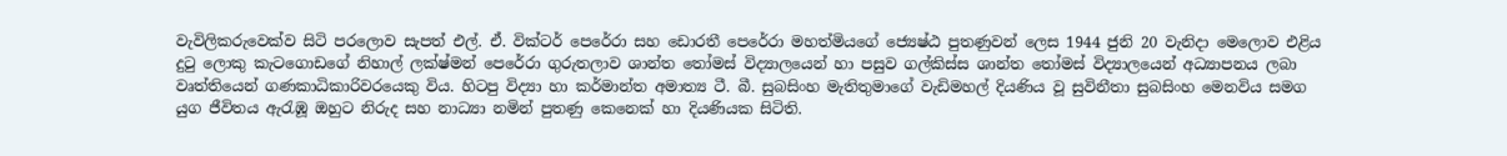වැවිලිකරුවෙක්ව සිටි පරලොව සැපත් එල්. ඒ. වික්ටර් පෙරේරා සහ ඩොරතී පෙරේරා මහත්මියගේ ජ්‍යෙෂ්ඨ පුතණුවන් ලෙස 1944 ජුනි 20 වැනිදා මෙලොව එළිය දුටු ලොකු කැටගොඩගේ නිහාල් ලක්ෂ්මන් පෙරේරා ගුරුතලාව ශාන්ත තෝමස් විද්‍යාලයෙන් හා පසුව ගල්කිස්ස ශාන්ත තෝමස් විද්‍යාලයෙන් අධ්‍යාපනය ලබා වෘත්තියෙන් ගණකාධිකාරිවරයෙකු විය. හිටපු විද්‍යා හා කර්මාන්ත අමාත්‍ය ටී. බී. සුබසිංහ මැතිතුමාගේ වැඩිමහල් දියණිය වූ සුවිනීතා සුබසිංහ මෙනවිය සමග යුග ජීවිතය ඇරැඹූ ඔහුට නිරුද සහ නාධ්‍යා නමින් පුතණු කෙනෙක් හා දියණියක සිටිති.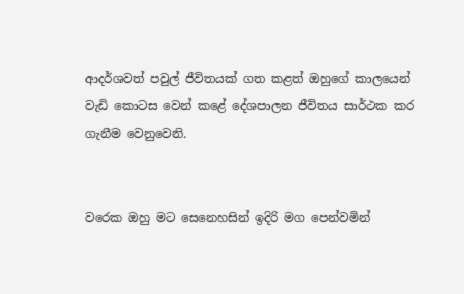ආදර්ශවත් පවුල් ජීවිතයක් ගත කළත් ඔහුගේ කාලයෙන් වැඩි කොටස වෙන් කළේ දේශපාලන ජීවිතය සාර්ථක කර ගැනීම වෙනුවෙනි.


වරෙක ඔහු මට සෙනෙහසින් ඉදිරි මග පෙන්වමින්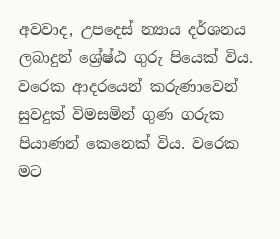අවවාද, උපදෙස් න්‍යාය දර්ශනය ලබාදුන් ශ්‍රේෂ්ඨ ගුරු පියෙක් විය. වරෙක ආදරයෙන් කරුණාවෙන් සුවදුක් විමසමින් ගුණ ගරුක පියාණන් කෙනෙක් විය. වරෙක මට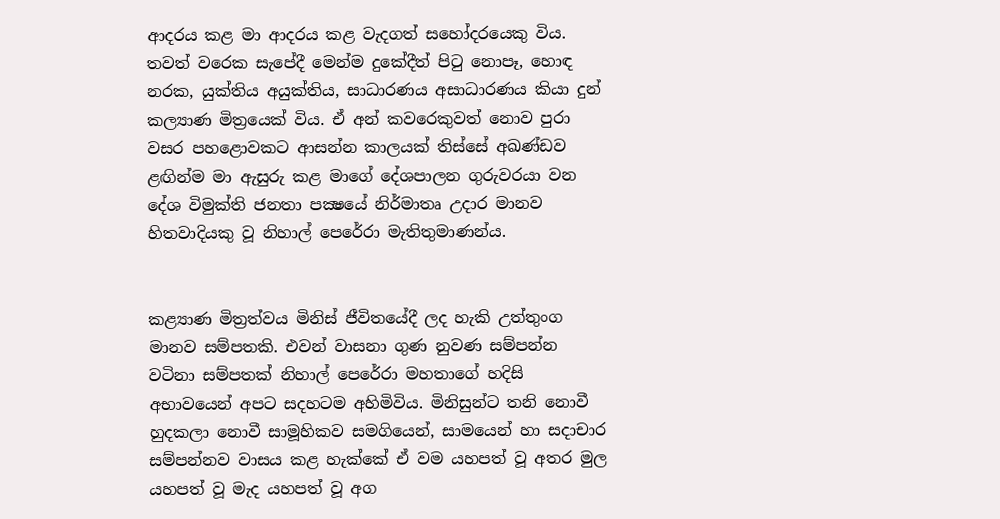ආදරය කළ මා ආදරය කළ වැදගත් සහෝදරයෙකු විය. තවත් වරෙක සැපේදී මෙන්ම දුකේදීත් පිටු නොපෑ, හොඳ නරක, යුක්තිය අයුක්තිය, සාධාරණය අසාධාරණය කියා දුන් කල්‍යාණ මිත්‍රයෙක් විය. ඒ අන් කවරෙකුවත් නොව පුරා වසර පහළොවකට ආසන්න කාලයක් තිස්සේ අඛණ්ඩව ළඟින්ම මා ඇසුරු කළ මාගේ දේශපාලන ගුරුවරයා වන දේශ විමුක්ති ජනතා පක්‍ෂයේ නිර්මාතෘ උදාර මානව හිතවාදියකු වූ නිහාල් පෙරේරා මැතිතුමාණන්ය.


කළ්‍යාණ මිත්‍රත්වය මිනිස් ජීවිතයේදී ලද හැකි උත්තුංග මානව සම්පතකි. එවන් වාසනා ගුණ නුවණ සම්පන්න වටිනා සම්පතක් නිහාල් පෙරේරා මහතාගේ හදිසි අභාවයෙන් අපට සදහටම අහිමිවිය. මිනිසුන්ට තනි නොවී හුදකලා නොවී සාමූහිකව සමගියෙන්, සාමයෙන් හා සදාචාර සම්පන්නව වාසය කළ හැක්කේ ඒ වම යහපත් වූ අතර මුල යහපත් වූ මැද යහපත් වූ අග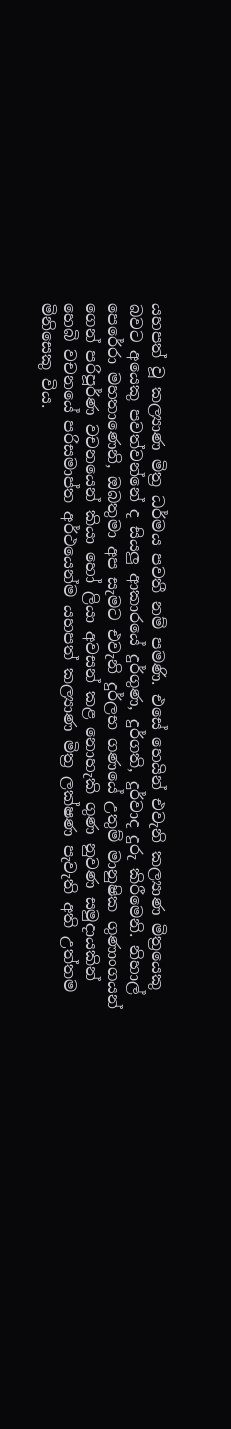යහපත් වූ කල්‍යාණ මිත්‍ර ධර්මය පවතී නම් පමණි. එසේ හෙයින් එවැනි කල්‍යාණ මිත්‍රයෙකු බවට අයෙකු පවත්වන්නේ ද සියලු ආකාරයේ දුර්ගුණ, දුර්ගති, දුර්වාද දුරු කිරීමෙනි. නිහාල් පෙරේරා මහතාණෙනි, ඔබතුමා අප සැමට එවැනි දුර්ලභ ගණයේ උතුම් මානුෂික ගුණාංගයන් ගෙන් පරිපූර්ණ වචනයෙන් කියා හෝ ලියා අවසන් කළ නොහැකි ගුණ නුවණ සමුදායකින් හෙබි වචනයේ පරිසමාප්ත අර්ථයෙන්ම යහපත් කල්‍යාණ මිත්‍ර ලක්ෂණ පැවැති අති උත්තම මිනිසෙකු විය.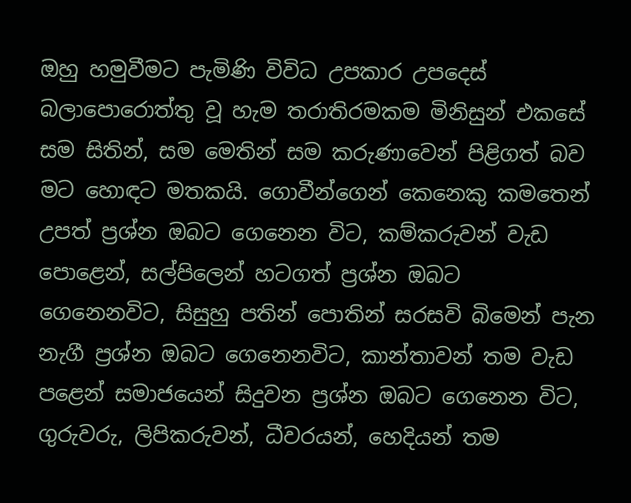ඔහු හමුවීමට පැමිණි විවිධ උපකාර උපදෙස් බලාපොරොත්තු වූ හැම තරාතිරමකම මිනිසුන් එකසේ සම සිතින්, සම මෙතින් සම කරුණාවෙන් පිළිගත් බව මට හොඳට මතකයි. ගොවීන්ගෙන් කෙනෙකු කමතෙන් උපත් ප්‍රශ්න ඔබට ගෙනෙන විට, කම්කරුවන් වැඩ පොළෙන්, සල්පිලෙන් හටගත් ප්‍රශ්න ඔබට ගෙනෙනවිට, සිසුහු පතින් පොතින් සරසවි බිමෙන් පැන නැගී ප්‍රශ්න ඔබට ගෙනෙනවිට, කාන්තාවන් තම වැඩ පළෙන් සමාජයෙන් සිදුවන ප්‍රශ්න ඔබට ගෙනෙන විට, ගුරුවරු, ලිපිකරුවන්, ධීවරයන්, හෙදියන් තම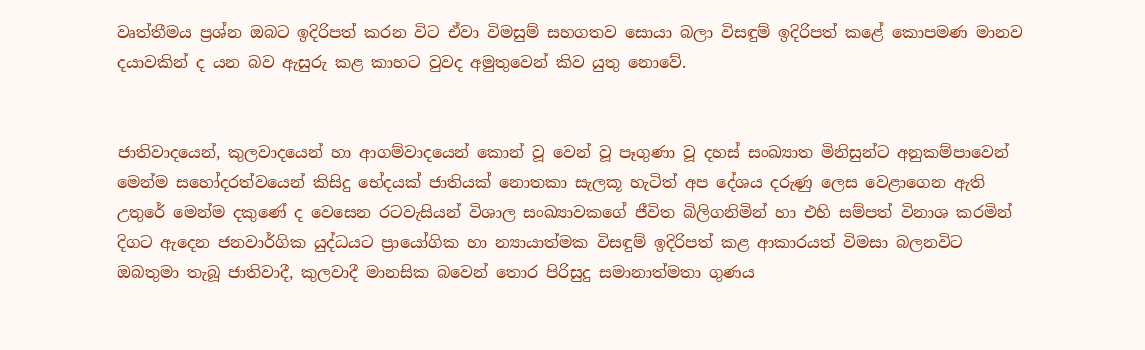වෘත්තීමය ප්‍රශ්න ඔබට ඉදිරිපත් කරන විට ඒවා විමසුම් සහගතව සොයා බලා විසඳුම් ඉදිරිපත් කළේ කොපමණ මානව දයාවකින් ද යන බව ඇසුරු කළ කාහට වුවද අමුතුවෙන් කිව යුතු නොවේ.


ජාතිවාදයෙන්, කුලවාදයෙන් හා ආගම්වාදයෙන් කොන් වූ වෙන් වූ පෑගුණා වූ දහස් සංඛ්‍යාත මිනිසුන්ට අනුකම්පාවෙන් මෙන්ම සහෝදරත්වයෙන් කිසිදු භේදයක් ජාතියක් නොතකා සැලකූ හැටිත් අප දේශය දරුණු ලෙස වෙළාගෙන ඇති උතුරේ මෙන්ම දකුණේ ද වෙසෙන රටවැසියන් විශාල සංඛ්‍යාවකගේ ජීවිත බිලිගනිමින් හා එහි සම්පත් විනාශ කරමින් දිගට ඇදෙන ජනවාර්ගික යුද්ධයට ප්‍රායෝගික හා න්‍යායාත්මක විසඳුම් ඉදිරිපත් කළ ආකාරයත් විමසා බලනවිට ඔබතුමා තැබූ ජාතිවාදී, කුලවාදී මානසික බවෙන් තොර පිරිසුදු සමානාත්මතා ගුණය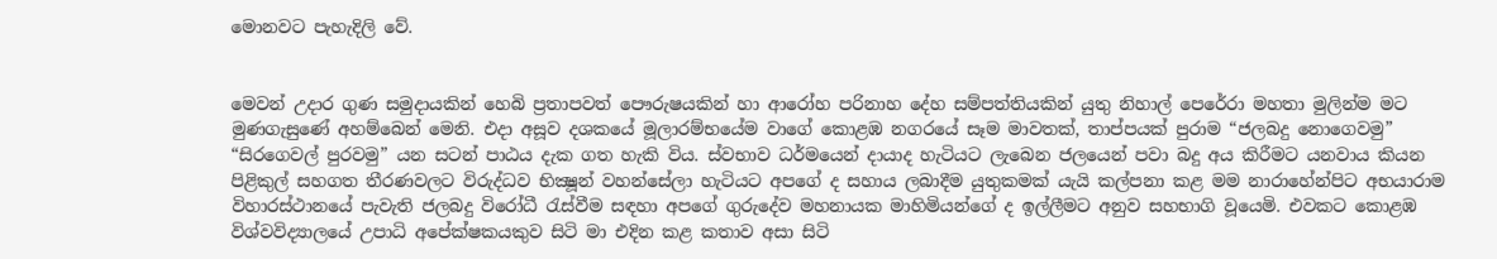මොනවට පැහැදිලි වේ.


මෙවන් උදාර ගුණ සමුදායකින් හෙබි ප්‍රතාපවත් පෞරුෂයකින් හා ආරෝහ පරිනාහ දේහ සම්පත්තියකින් යුතු නිහාල් පෙරේරා මහතා මුලින්ම මට මුණගැසුණේ අහම්බෙන් මෙනි. එදා අසූව දශකයේ මූලාරම්භයේම වාගේ කොළඹ නගරයේ සෑම මාවතක්, තාප්පයක් පුරාම “ජලබදු නොගෙවමු” “සිරගෙවල් පුරවමු” යන සටන් පාඨය දැක ගත හැකි විය. ස්වභාව ධර්මයෙන් දායාද හැටියට ලැබෙන ජලයෙන් පවා බදු අය කිරීමට යනවාය කියන පිළිකුල් සහගත තීරණවලට විරුද්ධව භික්‍ෂූන් වහන්සේලා හැටියට අපගේ ද සහාය ලබාදීම යුතුකමක් යැයි කල්පනා කළ මම නාරාහේන්පිට අභයාරාම විහාරස්ථානයේ පැවැති ජලබදු විරෝධී රැස්වීම සඳහා අපගේ ගුරුදේව මහනායක මාහිමියන්ගේ ද ඉල්ලීමට අනුව සහභාගි වූයෙමි. එවකට කොළඹ විශ්වවිද්‍යාලයේ උපාධි අපේක්ෂකයකුව සිටි මා එදින කළ කතාව අසා සිටි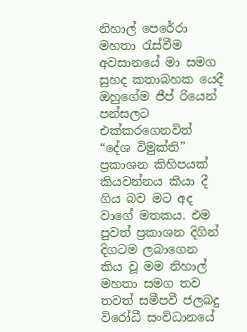නිහාල් පෙරේරා මහතා රැස්වීම අවසානයේ මා සමග සුහද කතාබහක යෙදී ඔහුගේම ජීප් රියෙන් පන්සලට එක්කරගෙනවිත් “දේශ විමුක්ති” ප්‍රකාශන කිහිපයක් කියවන්නය කියා දී ගිය බව මට අද වාගේ මතකය. එම පුවත් ප්‍රකාශන දිගින් දිගටම ලබාගෙන කිය වූ මම නිහාල් මහතා සමග තව තවත් සමීපවී ජලබදු විරෝධී සංවිධානයේ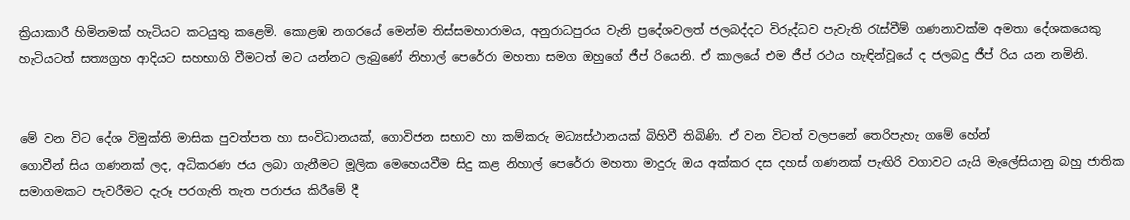ක්‍රියාකාරී හිමිනමක් හැටියට කටයුතු කළෙමි. කොළඹ නගරයේ මෙන්ම තිස්සමහාරාමය, අනුරාධපුරය වැනි ප්‍රදේශවලත් ජලබද්දට විරුද්ධව පැවැති රැස්වීම් ගණනාවක්ම අමතා දේශකයෙකු හැටියටත් සත්‍යග්‍රහ ආදියට සහභාගි වීමටත් මට යන්නට ලැබුණේ නිහාල් පෙරේරා මහතා සමග ඔහුගේ ජීප් රියෙනි. ඒ කාලයේ එම ජීප් රථය හැඳින්වූයේ ද ජලබදු ජීප් රිය යන නමිනි.


මේ වන විට දේශ විමුක්ති මාසික පුවත්පත හා සංවිධානයක්, ගොවිජන සභාව හා කම්කරු මධ්‍යස්ථානයක් බිහිවී තිබිණි. ඒ වන විටත් වලපනේ තෙරිපැහැ ගමේ හේන්
ගොවීන් සිය ගණනක් ලද, අධිකරණ ජය ලබා ගැනීමට මූලික මෙහෙයවීම සිදු කළ නිහාල් පෙරේරා මහතා මාදුරු ඔය අක්කර දස දහස් ගණනක් පැඟිරි වගාවට යැයි මැලේසියානු බහු ජාතික සමාගමකට පැවරීමට දැරූ පරගැති තැත පරාජය කිරීමේ දී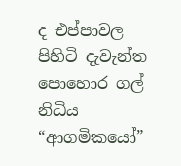ද එප්පාවල පිහිටි දැවැන්ත පොහොර ගල් නිධිය “ආගමිකයෝ”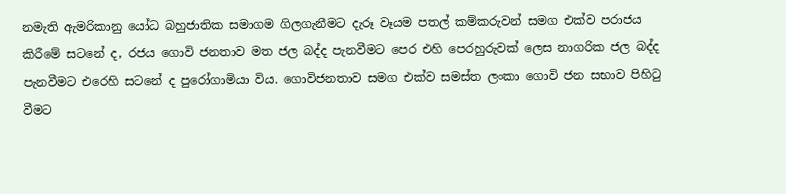නමැති ඇමරිකානු යෝධ බහුජාතික සමාගම ගිලගැනීමට දැරූ වෑයම පතල් කම්කරුවන් සමග එක්ව පරාජය කිරීමේ සටනේ ද, රජය ගොවි ජනතාව මත ජල බද්ද පැනවීමට පෙර එහි පෙරහුරුවක් ලෙස නාගරික ජල බද්ද පැනවීමට එරෙහි සටනේ ද පුරෝගාමියා විය. ගොවිජනතාව සමග එක්ව සමස්ත ලංකා ගොවි ජන සභාව පිහිටු වීමට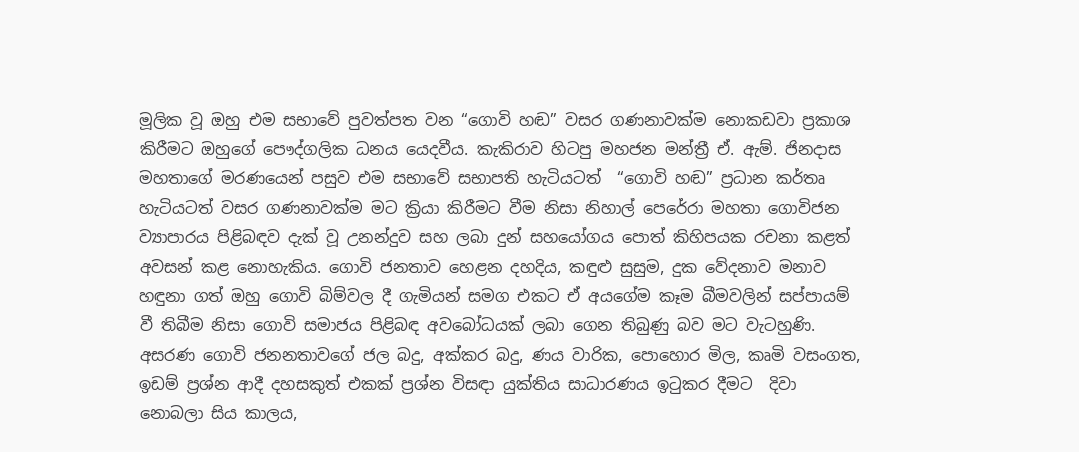මූලික වූ ඔහු එම සභාවේ පුවත්පත වන “ගොවි හඬ” වසර ගණනාවක්ම නොකඩවා ප්‍රකාශ කිරීමට ඔහුගේ පෞද්ගලික ධනය යෙදවීය. කැකිරාව හිටපු මහජන මන්ත්‍රී ඒ. ඇම්. ජිනදාස මහතාගේ මරණයෙන් පසුව එම සභාවේ සභාපති හැටියටත්  “ගොවි හඬ” ප්‍රධාන කර්තෘ හැටියටත් වසර ගණනාවක්ම මට ක්‍රියා කිරීමට වීම නිසා නිහාල් පෙරේරා මහතා ගොවිජන ව්‍යාපාරය පිළිබඳව දැක් වූ උනන්දුව සහ ලබා දුන් සහයෝගය පොත් කිහිපයක රචනා කළත් අවසන් කළ නොහැකිය. ගොවි ජනතාව හෙළන දහදිය, කඳුළු සුසුම, දුක වේදනාව මනාව හඳුනා ගත් ඔහු ගොවි බිම්වල දී ගැමියන් සමග එකට ඒ අයගේම කෑම බීමවලින් සප්පායම් වී තිබීම නිසා ගොවි සමාජය පිළිබඳ අවබෝධයක් ලබා ගෙන තිබුණු බව මට වැටහුණි. අසරණ ගොවි ජනනතාවගේ ජල බදු, අක්කර බදු, ණය වාරික, පොහොර මිල, කෘමි වසංගත, ඉඩම් ප්‍රශ්න ආදී දහසකුත් එකක් ප්‍රශ්න විසඳා යුක්තිය සාධාරණය ඉටුකර දීමට  දිවා නොබලා සිය කාලය,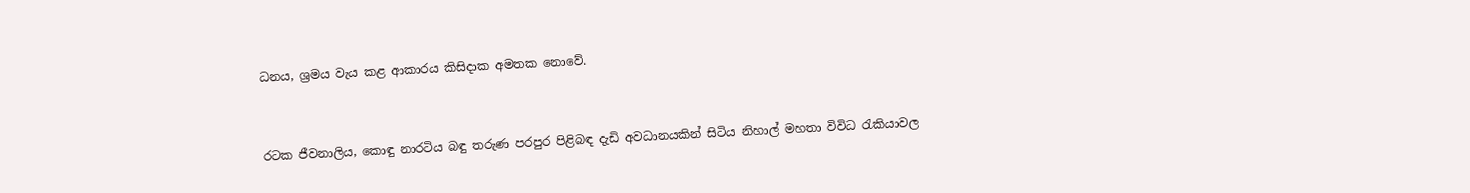ධනය, ශ්‍රමය වැය කළ ආකාරය කිසිදාක අමතක නොවේ.


රටක ජීවනාලිය, කොඳු නාරටිය බඳු තරුණ පරපුර පිළිබඳ දැඩි අවධානයකින් සිටිය නිහාල් මහතා විවිධ රැකියාවල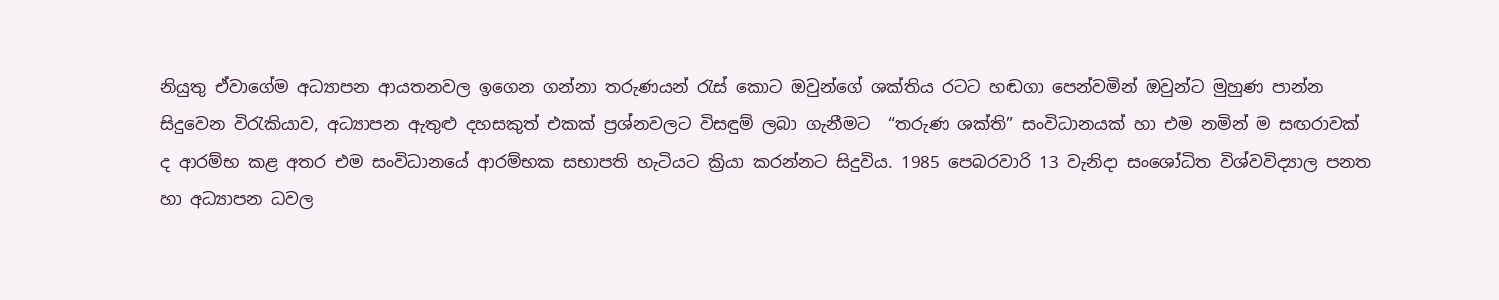නියුතු ඒවාගේම අධ්‍යාපන ආයතනවල ඉගෙන ගන්නා තරුණයන් රැස් කොට ඔවුන්ගේ ශක්තිය රටට හඬගා පෙන්වමින් ඔවුන්ට මුහුණ පාන්න සිදුවෙන විරැකියාව, අධ්‍යාපන ඇතුළු දහසකුත් එකක් ප්‍රශ්නවලට විසඳුම් ලබා ගැනීමට  “තරුණ ශක්ති” සංවිධානයක් හා එම නමින් ම සඟරාවක් ද ආරම්භ කළ අතර එම සංවිධානයේ ආරම්භක සභාපති හැටියට ක්‍රියා කරන්නට සිදුවිය. 1985 පෙබරවාරි 13 වැනිදා සංශෝධිත විශ්වවිද්‍යාල පනත හා අධ්‍යාපන ධවල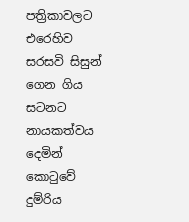පත්‍රිකාවලට එරෙහිව සරසවි සිසුන් ගෙන ගිය සටනට නායකත්වය දෙමින් කොටුවේ දුම්රිය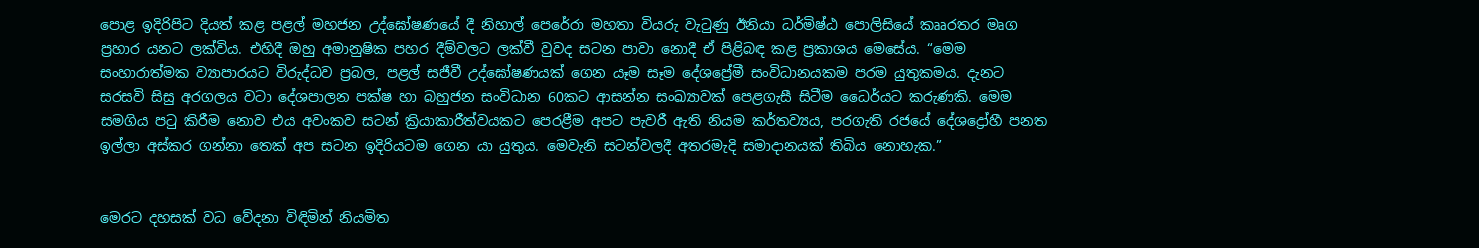පොළ ඉදිරිපිට දියත් කළ පළල් මහජන උද්ඝෝෂණයේ දී නිහාල් පෙරේරා මහතා වියරු වැටුණු ඊනියා ධර්මිෂ්ඨ පොලිසියේ කෲරතර මෘග ප්‍රහාර යනට ලක්විය. එහිදී ඔහු අමානුෂික පහර දීම්වලට ලක්වී වුවද සටන පාවා නොදී ඒ පිළිබඳ කළ ප්‍රකාශය මෙසේය. “මෙම සංහාරාත්මක ව්‍යාපාරයට විරුද්ධව ප්‍රබල, පළල් සජීවී උද්ඝෝෂණයක් ගෙන යෑම සෑම දේශප්‍රේමී සංවිධානයකම පරම යුතුකමය. දැනට සරසවි සිසු අරගලය වටා දේශපාලන පක්ෂ හා බහුජන සංවිධාන 60කට ආසන්න සංඛ්‍යාවක් පෙළගැසී සිටීම ධෛර්යට කරුණකි. මෙම සමගිය පටු කිරීම නොව එය අවංකව සටන් ක්‍රියාකාරීත්වයකට පෙරළීම අපට පැවරී ඇති නියම කර්තව්‍යය, පරගැති රජයේ දේශද්‍රෝහී පනත ඉල්ලා අස්කර ගන්නා තෙක් අප සටන ඉදිරියටම ගෙන යා යුතුය. මෙවැනි සටන්වලදී අතරමැදි සමාදානයක් තිබිය නොහැක.”


මෙරට දහසක් වධ වේදනා විඳිමින් නියමිත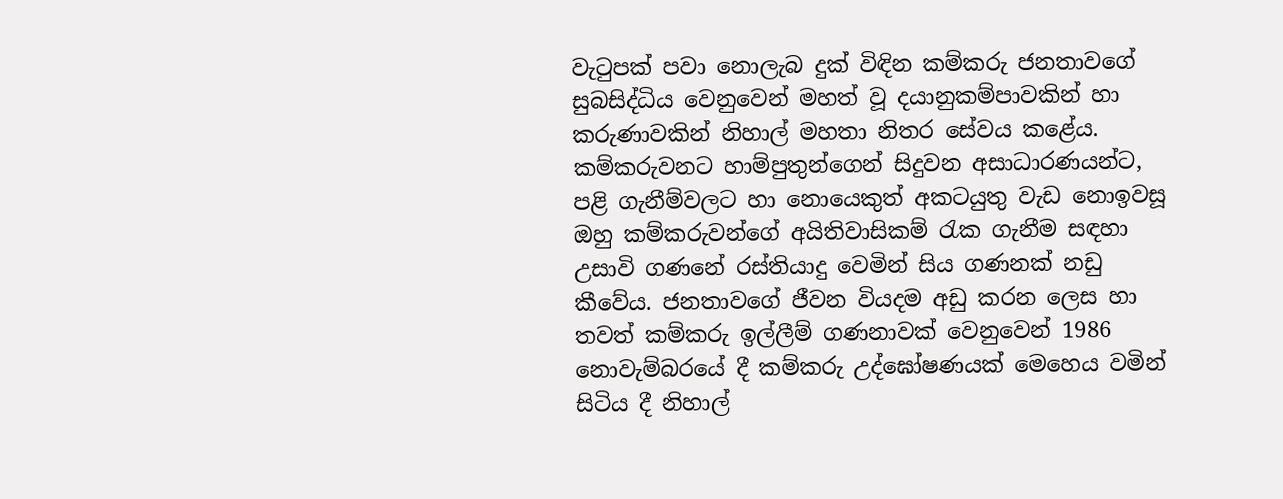වැටුපක් පවා නොලැබ දුක් විඳින කම්කරු ජනතාවගේ සුබසිද්ධිය වෙනුවෙන් මහත් වූ දයානුකම්පාවකින් හා කරුණාවකින් නිහාල් මහතා නිතර සේවය කළේය. කම්කරුවනට හාම්පුතුන්ගෙන් සිදුවන අසාධාරණයන්ට, පළි ගැනීම්වලට හා නොයෙකුත් අකටයුතු වැඩ නොඉවසූ ඔහු කම්කරුවන්ගේ අයිතිවාසිකම් රැක ගැනීම සඳහා උසාවි ගණනේ රස්තියාදු වෙමින් සිය ගණනක් නඩු කීවේය. ජනතාවගේ ජීවන වියදම අඩු කරන ලෙස හා තවත් කම්කරු ඉල්ලීම් ගණනාවක් වෙනුවෙන් 1986 නොවැම්බරයේ දී කම්කරු උද්ඝෝෂණයක් මෙහෙය වමින් සිටිය දී නිහාල්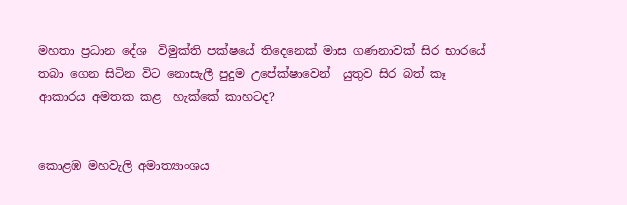මහතා ප්‍රධාන දේශ  විමුක්ති පක්ෂයේ තිදෙනෙක් මාස ගණනාවක් සිර භාරයේ තබා ගෙන සිටින විට නොසැලී පුදුම උපේක්ෂාවෙන්  යුතුව සිර බත් කෑ ආකාරය අමතක කළ  හැක්කේ කාහටද?


කොළඹ මහවැලි අමාත්‍යාංශය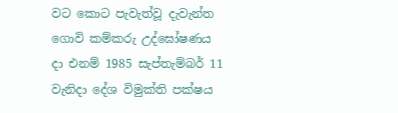වට කොට පැවැත්වූ දැවැන්ත ගොවි කම්කරු උද්ඝෝෂණය දා එනම් 1985 සැප්තැම්බර් 11 වැනිදා දේශ විමුක්ති පක්ෂය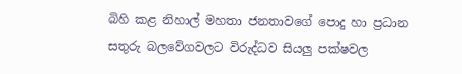බිහි කළ නිහාල් මහතා ජනතාවගේ පොදු හා ප්‍රධාන සතුරු බලවේගවලට විරුද්ධව සියලු පක්ෂවල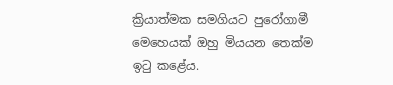ක්‍රියාත්මක සමගියට පුරෝගාමී මෙහෙයක් ඔහු මියයන තෙක්ම ඉටු කළේය.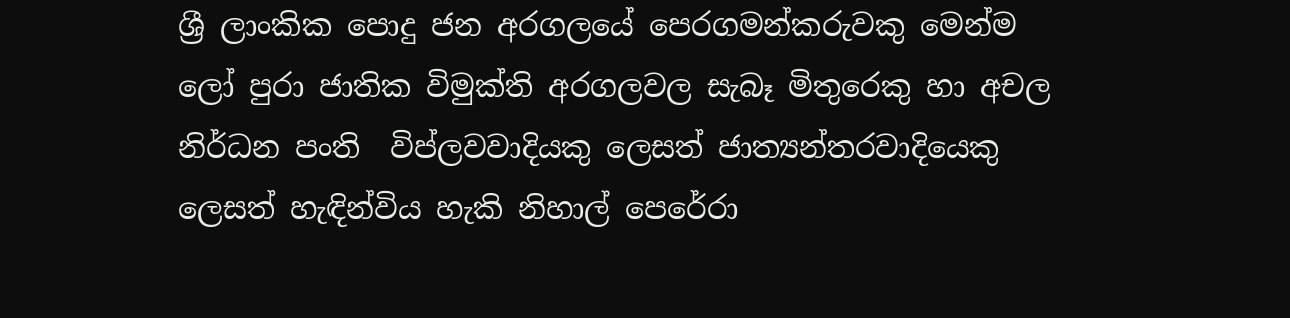ශ්‍රී ලාංකික පොදු ජන අරගලයේ පෙරගමන්කරුවකු මෙන්ම ලෝ පුරා ජාතික විමුක්ති අරගලවල සැබෑ මිතුරෙකු හා අචල නිර්ධන පංති  විප්ලවවාදියකු ලෙසත් ජාත්‍යන්තරවාදියෙකු ලෙසත් හැඳින්විය හැකි නිහාල් පෙරේරා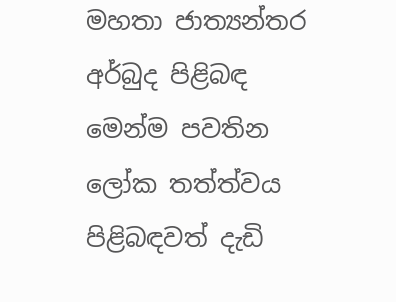මහතා ජාත්‍යන්තර අර්බුද පිළිබඳ මෙන්ම පවතින ලෝක තත්ත්වය පිළිබඳවත් දැඩි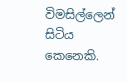විමසිල්ලෙන් සිටිය කෙනෙකි.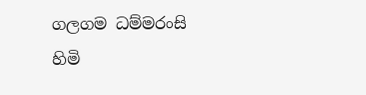ගලගම ධම්මරංසි හිමි